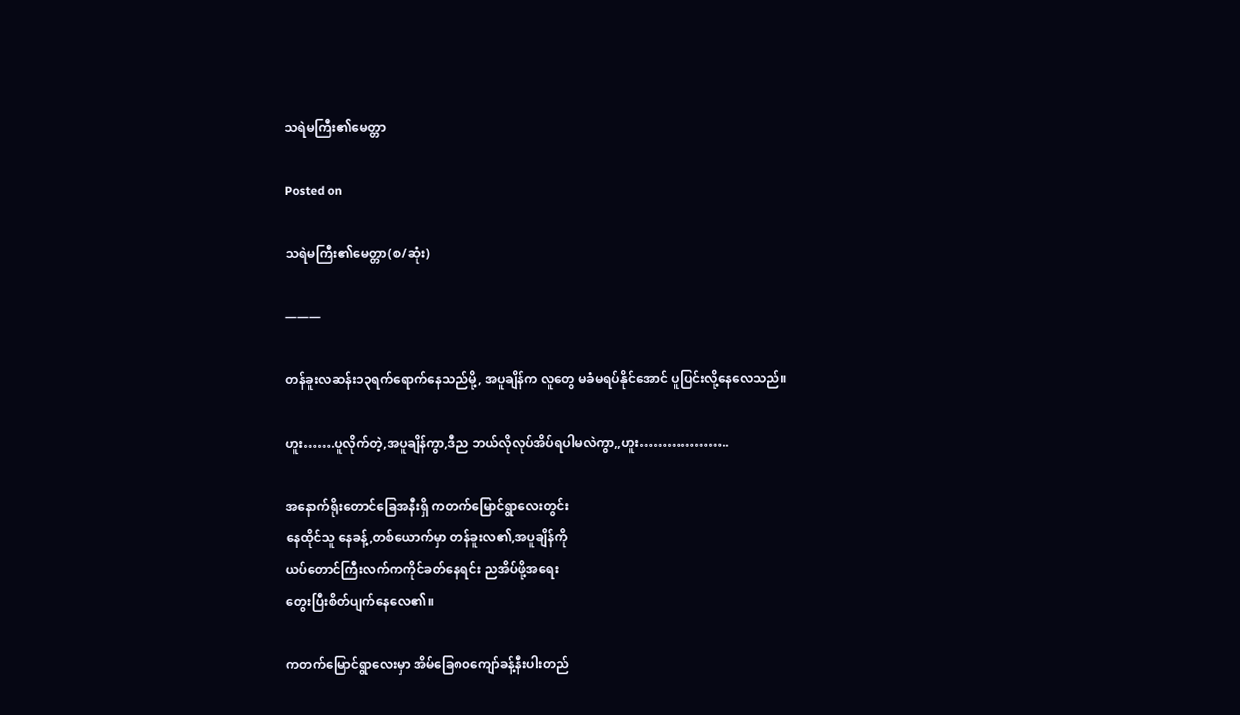သရဲမကြီး၏မေတ္တာ

Posted on

သရဲမကြီး၏မေတ္တာ(စ/ဆုံး)

———

တန်ခူးလဆန်း၁၃ရက်ရောက်နေသည်မို့, အပူချိန်က လူတွေ မခံမရပ်နိုင်အောင် ပူပြင်းလို့နေလေသည်။

ဟူး…….ပူလိုက်တဲ့,အပူချိန်ကွာ,ဒီည ဘယ်လိုလုပ်အိပ်ရပါမလဲကွာ,,ဟူး………………..

အနောက်ရိုးတောင်ခြေအနီးရှိ ကတက်မြောင်ရွာလေးတွင်း
နေထိုင်သူ နေခန့်,တစ်ယောက်မှာ တန်ခူးလ၏,အပူချိန်ကို
ယပ်တောင်ကြီးလက်ကကိုင်ခတ်နေရင်း ညအိပ်ဖို့အရေး
တွေးပြီးစိတ်ပျက်နေလေ၏။

ကတက်မြောင်ရွာလေးမှာ အိမ်ခြေ၈၀ကျော်ခန့်နီးပါးတည်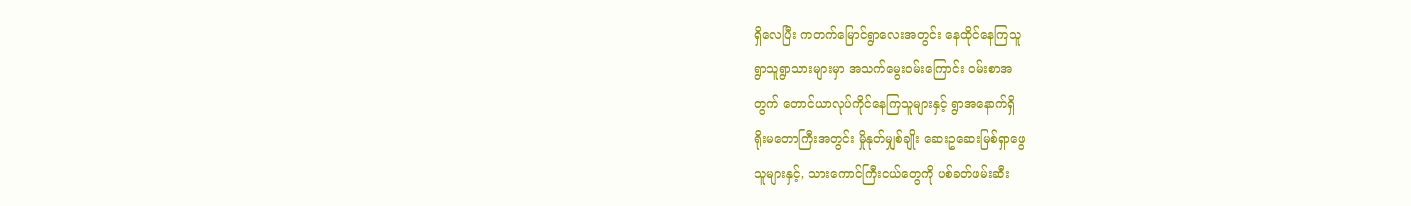ရှိလေပြီး ကတက်မြောင်ရွာလေးအတွင်း နေထိုင်နေကြသူ
ရွာသူရွာသားများမှာ အသက်မွေးဝမ်းကြောင်း ဝမ်းစာအ
တွက် တောင်ယာလုပ်ကိုင်နေကြသူများနှင့် ရွာအနောက်ရှိ
ရိုးမတောကြီးအတွင်း မှိုနုတ်မျှစ်ချိုး ဆေးဥဆေးမြစ်ရှာဖွေ
သူများနှင့်, သားကောင်ကြီးငယ်တွေကို ပစ်ခတ်ဖမ်းဆီး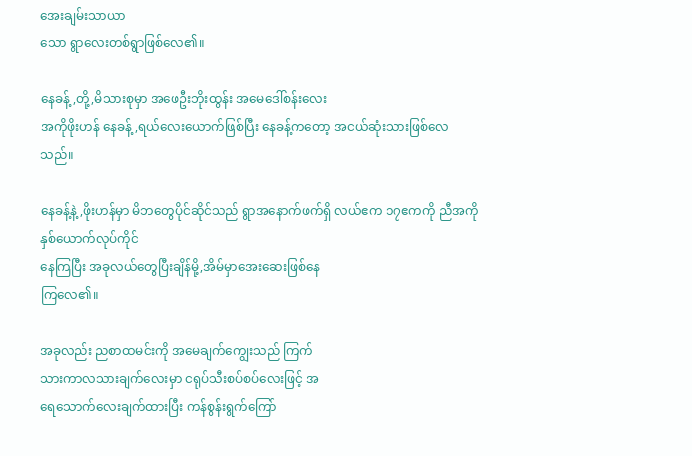အေးချမ်းသာယာ
သော ရွာလေးတစ်ရွာဖြစ်လေ၏။

နေခန့်,တို့,မိသားစုမှာ အဖေဦးဘိုးထွန်း အမေဒေါ်စန်းလေး
အကိုဖိုးဟန် နေခန့်,ရယ်လေးယောက်ဖြစ်ပြီး နေခန့်ကတော့ အငယ်ဆုံးသားဖြစ်လေသည်။

နေခန့်နဲ့,ဖိုးဟန်မှာ မိဘတွေပိုင်ဆိုင်သည် ရွာအနောက်ဖက်ရှိ လယ်ဧက ၁၇ဧကကို ညီအကိုနှစ်ယောက်လုပ်ကိုင်
နေကြပြီး အခုလယ်တွေပြီးချိန်မို့,အိမ်မှာအေးဆေးဖြစ်နေ
ကြလေ၏။

အခုလည်း ညစာထမင်းကို အမေချက်ကျွေးသည် ကြက်
သားကာလသားချက်လေးမှာ ငရုပ်သီးစပ်စပ်လေးဖြင့် အ
ရေသောက်လေးချက်ထားပြီး ကန်စွန်းရွက်ကြော်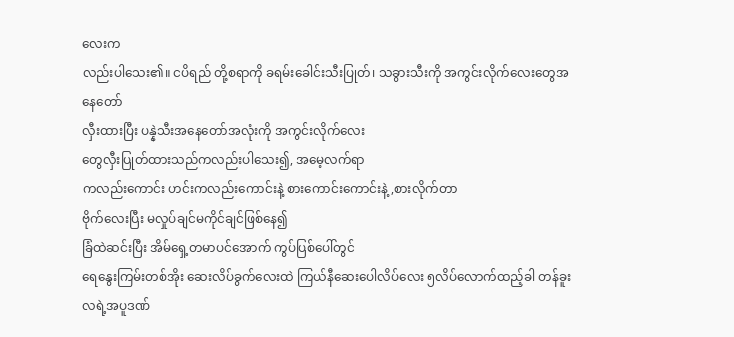လေးက
လည်းပါသေး၏။ ငပိရည် တို့စရာကို ခရမ်းခေါင်းသီးပြုတ်၊ သခွားသီးကို အကွင်းလိုက်လေးတွေအနေတော်
လှီးထားပြီး ပန္နဲသီးအနေတော်အလုံးကို အကွင်းလိုက်လေး
တွေလှီးပြုတ်ထားသည်ကလည်းပါသေး၍, အမေ့လက်ရာ
ကလည်းကောင်း ဟင်းကလည်းကောင်းနဲ့ စားကောင်းကောင်းနဲ့,စားလိုက်တာ
ဗိုက်လေးပြီး မလှုပ်ချင်မကိုင်ချင်ဖြစ်နေ၍
ခြံထဲဆင်းပြီး အိမ်ရှေ့တမာပင်အောက် ကွပ်ပြစ်ပေါ်တွင်
ရေနွေးကြမ်းတစ်အိုး ဆေးလိပ်ခွက်လေးထဲ ကြယ်နီဆေးပေါလိပ်လေး ၅လိပ်လောက်ထည့်ခါ တန်ခူးလရဲ့အပူဒဏ်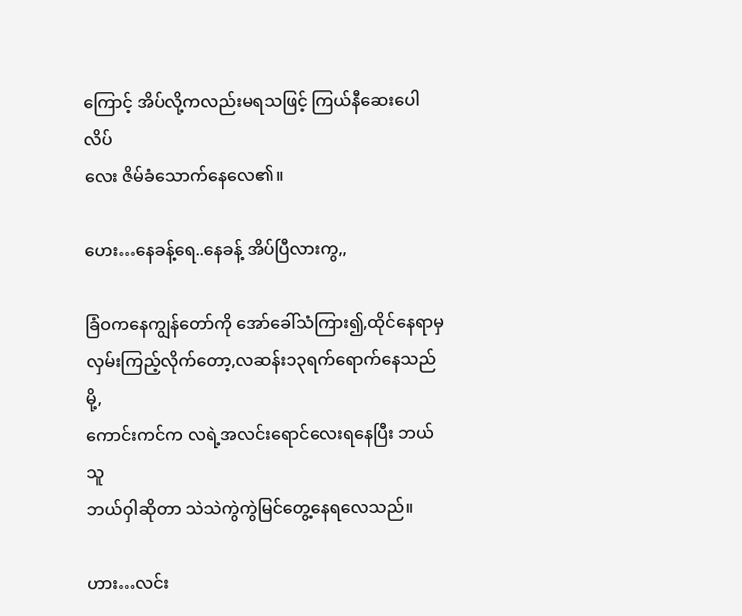ကြောင့် အိပ်လို့ကလည်းမရသဖြင့် ကြယ်နီဆေးပေါလိပ်
လေး ဇိမ်ခံသောက်နေလေ၏။

ဟေး…နေခန့်ရေ..နေခန့် အိပ်ပြီလားကွ,,

ခြံဝကနေကျွန်တော်ကို အော်ခေါ်သံကြား၍,ထိုင်နေရာမှ လှမ်းကြည့်လိုက်တော့,လဆန်း၁၃ရက်ရောက်နေသည်မို့,
ကောင်းကင်က လရဲ့အလင်းရောင်လေးရနေပြီး ဘယ်သူ
ဘယ်ဝှါဆိုတာ သဲသဲကွဲကွဲမြင်တွေ့နေရလေသည်။

ဟား…လင်း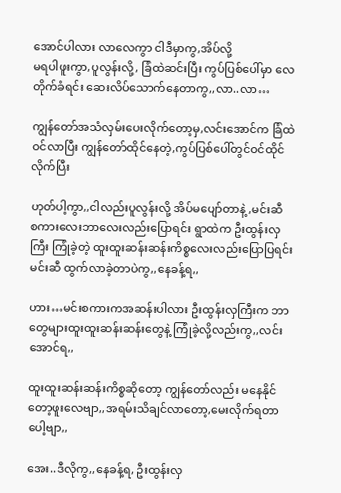အောင်ပါလား လာလေကွာ ငါဒီမှာကွ,အိပ်လို့
မရပါဖူးကွာ,ပူလွန်းလို့, ခြံထဲဆင်းပြီး ကွပ်ပြစ်ပေါ်မှာ လေ
တိုက်ခံရင်း ဆေးလိပ်သောက်နေတာကွ,,လာ..လာ…

ကျွန်တော်အသံလှမ်းပေးလိုက်တော့မှ,လင်းအောင်က ခြံထဲ
ဝင်လာပြီး ကျွန်တော်ထိုင်နေတဲ့,ကွပ်ပြစ်ပေါ်တွင်ဝင်ထိုင်
လိုက်ပြီး

ဟုတ်ပါ့ကွာ,,ငါလည်းပူလွန်းလို့ အိပ်မပျော်တာနဲ့,မင်းဆီ
စကားလေးဘာလေးလည်းပြောရင်း ရွာထဲက ဦးထွန်းလှ
ကြီး ကြုံခဲ့တဲ့ ထူးထူးဆန်းဆန်းကိစ္စလေးလည်းပြောပြရင်း
မင်းဆီ ထွက်လာခဲ့တာပဲကွ,,နေခန့်ရ,,

ဟား…မင်းစကားကအဆန်းပါလား ဦးထွန်းလှကြီးက ဘာ
တွေများထူးထူးဆန်းဆန်းတွေနဲ့ ကြုံခဲ့လို့လည်းကွ,,လင်း
အောင်ရ,,

ထူးထူးဆန်းဆန်းကိစ္စဆိုတော့ ကျွန်တော်လည်း မနေနိုင်
တော့ဖူးလေဗျာ,,အရမ်းသိချင်လာတော့,မေးလိုက်ရတာ
ပေါ့ဗျာ,,

အေး..ဒီလိုကွ,,နေခန့်ရ, ဦးထွန်းလှ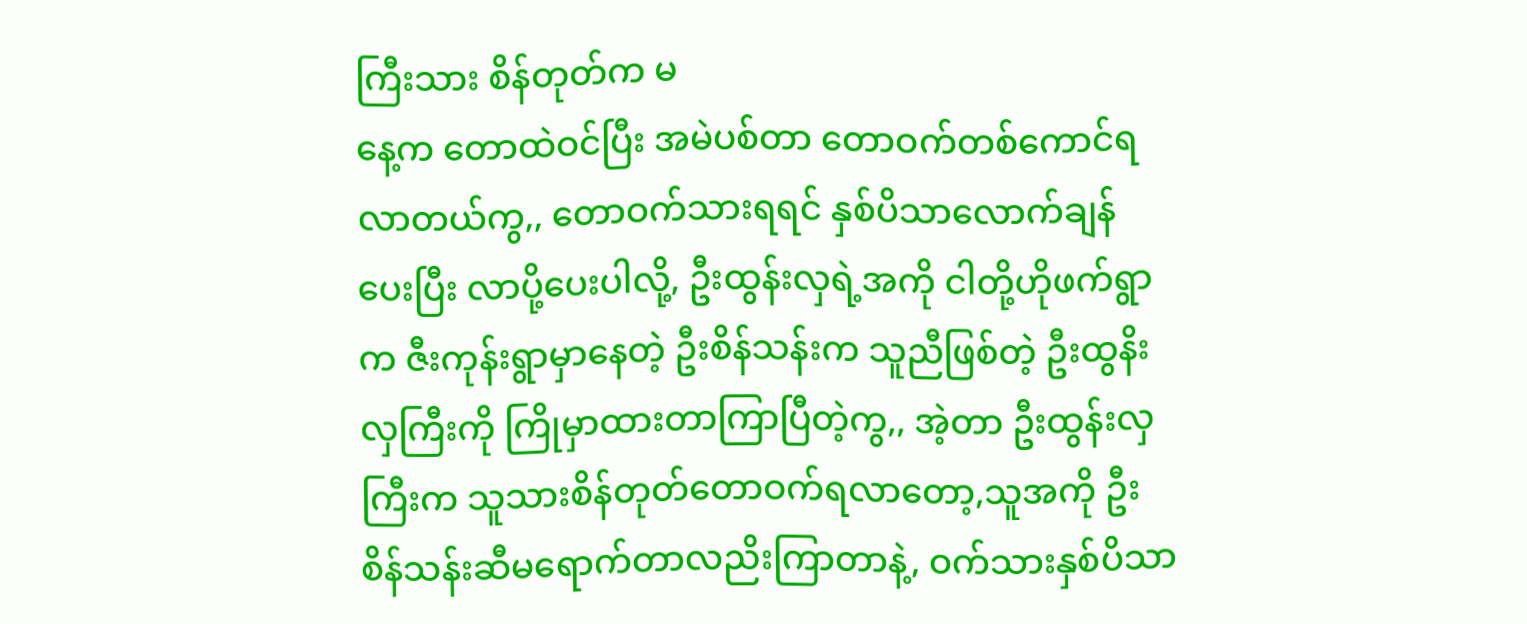ကြီးသား စိန်တုတ်က မ
နေ့က တောထဲဝင်ပြီး အမဲပစ်တာ တောဝက်တစ်ကောင်ရ
လာတယ်ကွ,, တောဝက်သားရရင် နှစ်ပိသာလောက်ချန်
ပေးပြီး လာပို့ပေးပါလို့, ဦးထွန်းလှရဲ့အကို ငါတို့ဟိုဖက်ရွာ
က ဇီးကုန်းရွာမှာနေတဲ့ ဦးစိန်သန်းက သူညီဖြစ်တဲ့ ဦးထွနိး
လှကြီးကို ကြိုမှာထားတာကြာပြီတဲ့ကွ,, အဲ့တာ ဦးထွန်းလှ
ကြီးက သူသားစိန်တုတ်တောဝက်ရလာတော့,သူအကို ဦး
စိန်သန်းဆီမရောက်တာလညိးကြာတာနဲ့, ဝက်သားနှစ်ပိသာ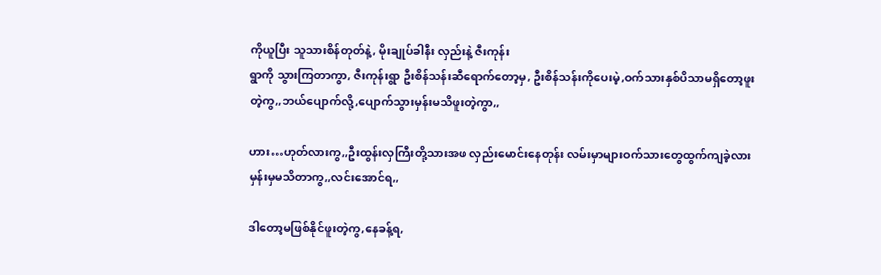ကိုယူပြီး သူသားစိန်တုတ်နဲ့, မိုးချုပ်ခါနီး လှည်းနဲ့ ဇီးကုန်း
ရွာကို သွားကြတာကွာ, ဇီးကုန်းရွာ ဦးစိန်သန်းဆီရောက်တော့မှ, ဦးစိန်သန်းကိုပေးမဲ့,ဝက်သားနှစ်ပိသာမရှိတော့ဖူး
တဲ့ကွ,,ဘယ်ပျောက်လို့,ပျောက်သွားမှန်းမသိဖူးတဲ့ကွာ,,

ဟား…ဟုတ်လားကွ,,ဦးထွန်းလှကြီးတို့သားအဖ လှည်းမောင်းနေတုန်း လမ်းမှာများဝက်သားတွေထွက်ကျခဲ့လား
မှန်းမှမသိတာကွ,,လင်းအောင်ရ,,

ဒါတော့မဖြစ်နိုင်ဖူးတဲ့ကွ,နေခန့်ရ,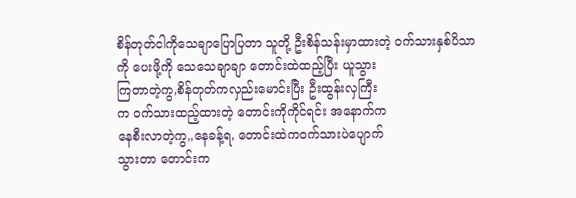စိန်တုတ်ငါကိုသေချာပြောပြတာ သူတို့ ဦးစိန်သန်းမှာထားတဲ့ ဝက်သားနှစ်ပိသာ
ကို ပေးဖို့ကို သေသေချာချာ တောင်းထဲထည့်ပြီး ယူသွား
ကြတာတဲ့ကွ,စိန်တုတ်ကလှည်းမောင်းပြီး ဦးထွန်းလှကြီး
က ဝက်သားထည့်ထားတဲ့ တောင်းကိုကိုင်ရင်း အနောက်က
နေစီးလာတဲ့ကွ,,နေခန့်ရ, တောင်းထဲကဝက်သားပဲပျောက်
သွားတာ တောင်းက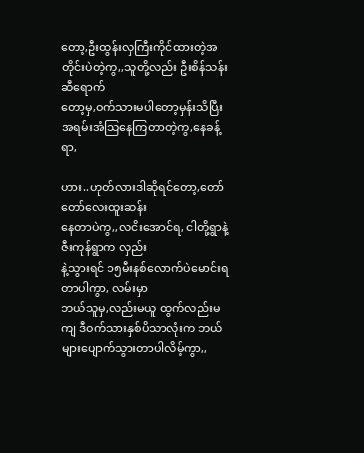တော့,ဦးထွန်းလှကြီးကိုင်ထားတဲ့အတိုင်းပဲတဲ့ကွ,,သူတို့လည်း ဦးစိန်သန်းဆီရောက်
တော့မှ,ဝက်သားမပါတော့မှန်းသိပြီး အရမ်းအံသြနေကြတာတဲ့ကွ,နေခန့်ရာ,

ဟား..ဟုတ်လားဒါဆိုရင်တော့,တော်တော်လေးထူးဆန်း
နေတာပဲကွ,,လငိးအောင်ရ, ငါတို့ရွာနဲ့ ဇီးကုန်ရွာက လှည်း
နဲ့သွားရင် ၁၅မီးနစ်လောက်ပဲမောင်းရတာပါကွာ, လမ်းမှာ
ဘယ်သူမှ,လည်းမယူ ထွက်လည်းမကျ ဒီဝက်သားနှစ်ပိသာလုံးက ဘယ်များပျောက်သွားတာပါလိမ့်ကွာ,,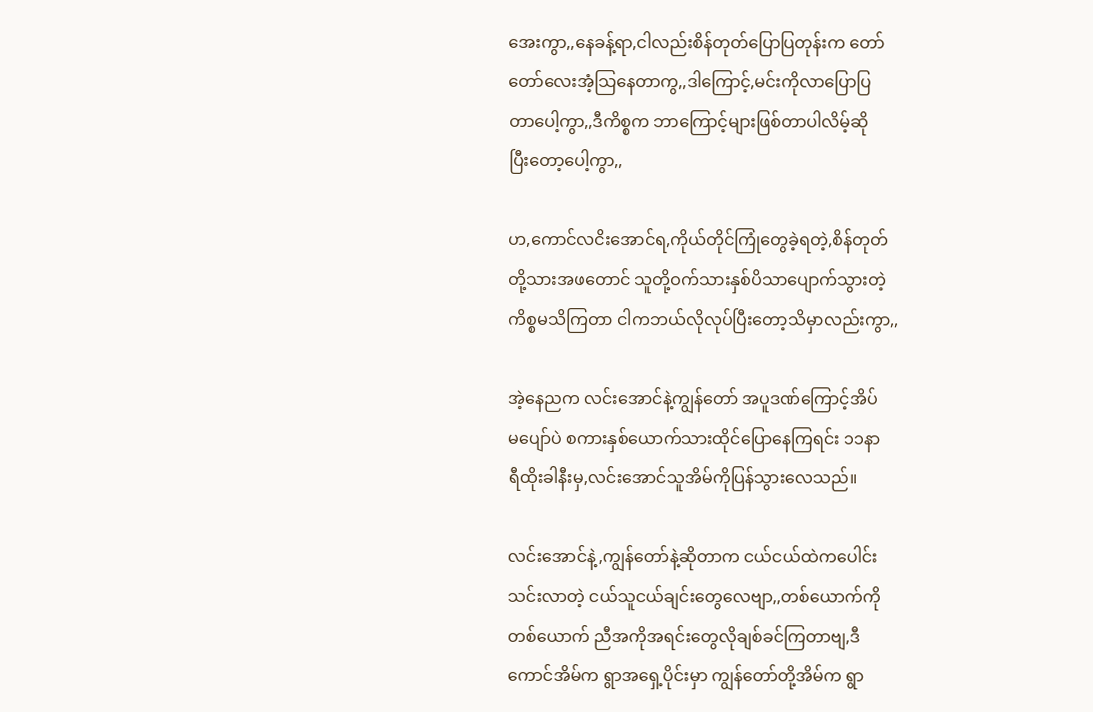အေးကွာ,,နေခန့်ရာ,ငါလည်းစိန်တုတ်ပြောပြတုန်းက တော်
တော်လေးအံ့သြနေတာကွ,,ဒါကြောင့်,မင်းကိုလာပြောပြ
တာပေါ့ကွာ,,ဒီကိစ္စက ဘာကြောင့်များဖြစ်တာပါလိမ့်ဆို
ပြီးတော့ပေါ့ကွာ,,

ဟ,ကောင်လငိးအောင်ရ,ကိုယ်တိုင်ကြုံတွေခဲ့ရတဲ့,စိန်တုတ်
တို့သားအဖတောင် သူတို့ဝက်သားနှစ်ပိသာပျောက်သွားတဲ့
ကိစ္စမသိကြတာ ငါကဘယ်လိုလုပ်ပြီးတော့သိမှာလည်းကွာ,,

အဲ့နေညက လင်းအောင်နဲ့ကျွန်တော် အပူဒဏ်ကြောင့်အိပ်
မပျော်ပဲ စကားနှစ်ယောက်သားထိုင်ပြောနေကြရင်း ၁၁နာ
ရီထိုးခါနီးမှ,လင်းအောင်သူအိမ်ကိုပြန်သွားလေသည်။

လင်းအောင်နဲ့,ကျွန်တော်နဲ့ဆိုတာက ငယ်ငယ်ထဲကပေါင်း
သင်းလာတဲ့ ငယ်သူငယ်ချင်းတွေလေဗျာ,,တစ်ယောက်ကို
တစ်ယောက် ညီအကိုအရင်းတွေလိုချစ်ခင်ကြတာဗျ,ဒီ
ကောင်အိမ်က ရွာအရှေ့ပိုင်းမှာ ကျွန်တော်တို့အိမ်က ရွာ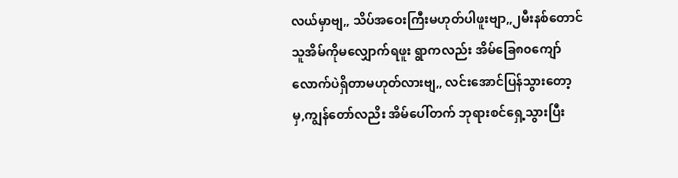လယ်မှာဗျ,, သိပ်အဝေးကြီးမဟုတ်ပါဖူးဗျာ,,၂မီးနစ်တောင်
သူအိမ်ကိုမလျှောက်ရဖူး ရွာကလည်း အိမ်ခြေ၈၀ကျော်
လောက်ပဲရှိတာမဟုတ်လားဗျ,, လင်းအောင်ပြန်သွားတော့
မှ,ကျွန်တော်လညိး အိမ်ပေါ်တက် ဘုရားစင်ရှေ့သွားပြီး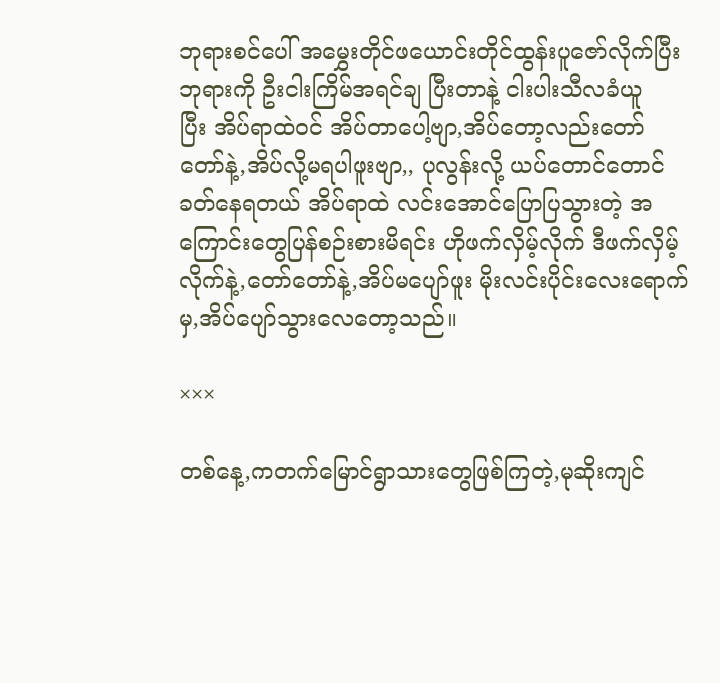ဘုရားစင်ပေါ် အမွှေးတိုင်ဖယောင်းတိုင်ထွန်းပူဇော်လိုက်ပြီး
ဘုရားကို ဦးငါးကြိမ်အရင်ချ ပြီးတာနဲ့ ငါးပါးသီလခံယူ
ပြီး အိပ်ရာထဲဝင် အိပ်တာပေါ့ဗျာ,အိပ်တော့လည်းတော်
တော်နဲ့,အိပ်လို့မရပါဖူးဗျာ,, ပုလွန်းလို့ ယပ်တောင်တောင်
ခတ်နေရတယ် အိပ်ရာထဲ လင်းအောင်ပြောပြသွားတဲ့ အကြောင်းတွေပြန်စဉ်းစားမိရင်း ဟိုဖက်လှိမ့်လိုက် ဒီဖက်လှိမ့်
လိုက်နဲ့,တော်တော်နဲ့,အိပ်မပျော်ဖူး မိုးလင်းပိုင်းလေးရောက်
မှ,အိပ်ပျော်သွားလေတော့သည်။

×××

တစ်နေ့,ကတက်မြောင်ရွာသားတွေဖြစ်ကြတဲ့,မုဆိုးကျင်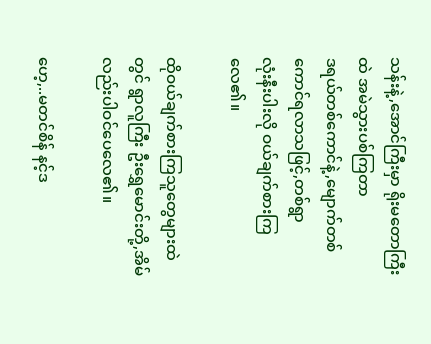သန်းနဲ့,အောင်ကြီးမှာ ရိုးမတောကြီးထဲ အမဲသွားပစ်ကြတာ
ဒရယ်တစ်ကောင်နဲ့,မျောက်တစ်ကောင်ရလာသဖြင့်,တစ်ရွာ
လုံးနီးပါးလို ဝယ်ချက်စားကြလေ၏။

ထိုဝယ်ချက်စားကြသူတွေများထဲတွင် ရွာလူကြီး ဦးရွှေမောင်းတို့,အိမ်လည်းပါဝင်ပေလေ၏။

ဟေ့,..မတင်စိန် နင့်ဒ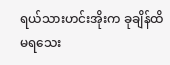ရယ်သားဟင်းအိုးက ခုချိန်ထိမရသေး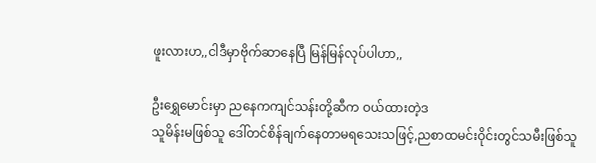ဖူးလားဟ,,ငါဒီမှာဗိုက်ဆာနေပြီ မြန်မြန်လုပ်ပါဟာ,,

ဦးရွှေမောင်းမှာ ညနေကကျင်သန်းတို့ဆီက ဝယ်ထားတဲ့ဒ
သူမိန်းမဖြစ်သူ ဒေါ်တင်စိန်ချက်နေတာမရသေးသဖြင့်,ညစာထမင်းဝိုင်းတွင်သမီးဖြစ်သူ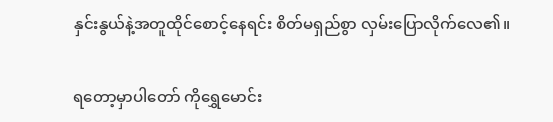နှင်းနွယ်နဲ့အတူထိုင်စောင့်နေရင်း စိတ်မရှည်စွာ လှမ်းပြောလိုက်လေ၏။

ရတော့မှာပါတော် ကိုရွှေမောင်း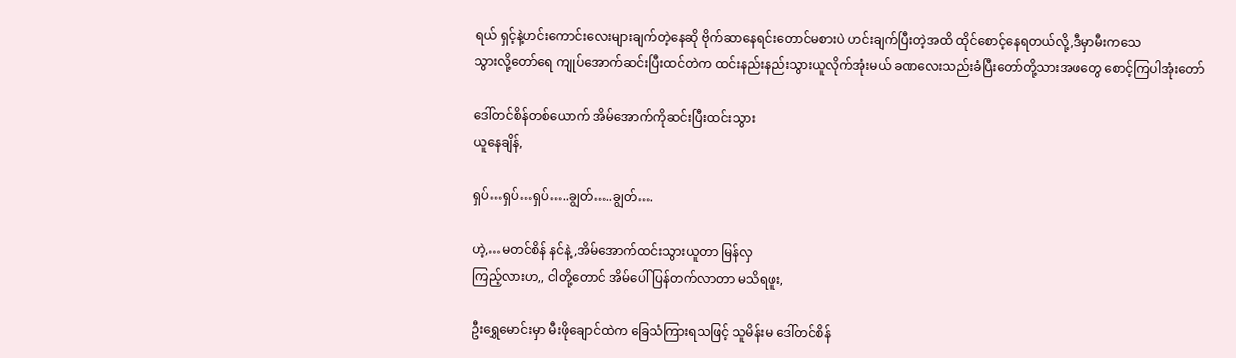ရယ် ရှင့်နဲ့ဟင်းကောင်းလေးများချက်တဲ့နေဆို ဗိုက်ဆာနေရင်းတောင်မစားပဲ ဟင်းချက်ပြီးတဲ့အထိ ထိုင်စောင့်နေရတယ်လို့,ဒီမှာမီးကသေ
သွားလို့တော်ရေ ကျုပ်အောက်ဆင်းပြီးထင်တဲက ထင်းနည်းနည်းသွားယူလိုက်အုံးမယ် ခဏလေးသည်းခံပြီးတော်တို့သားအဖတွေ စောင့်ကြပါအုံးတော်

ဒေါ်တင်စိန်တစ်ယောက် အိမ်အောက်ကိုဆင်းပြီးထင်းသွား
ယူနေချိန်,

ရှပ်…ရှပ်…ရှပ်…..ချွတ်…..ချွတ်….

ဟဲ့,…မတင်စိန် နင်နဲ့,အိမ်အောက်ထင်းသွားယူတာ မြန်လှ
ကြည့်လားဟ,, ငါတို့တောင် အိမ်ပေါ်ပြန်တက်လာတာ မသိရဖူး,

ဦးရွှေမောင်းမှာ မီးဖိုချောင်ထဲက ခြေသံကြားရသဖြင့် သူမိန်းမ ဒေါ်တင်စိန်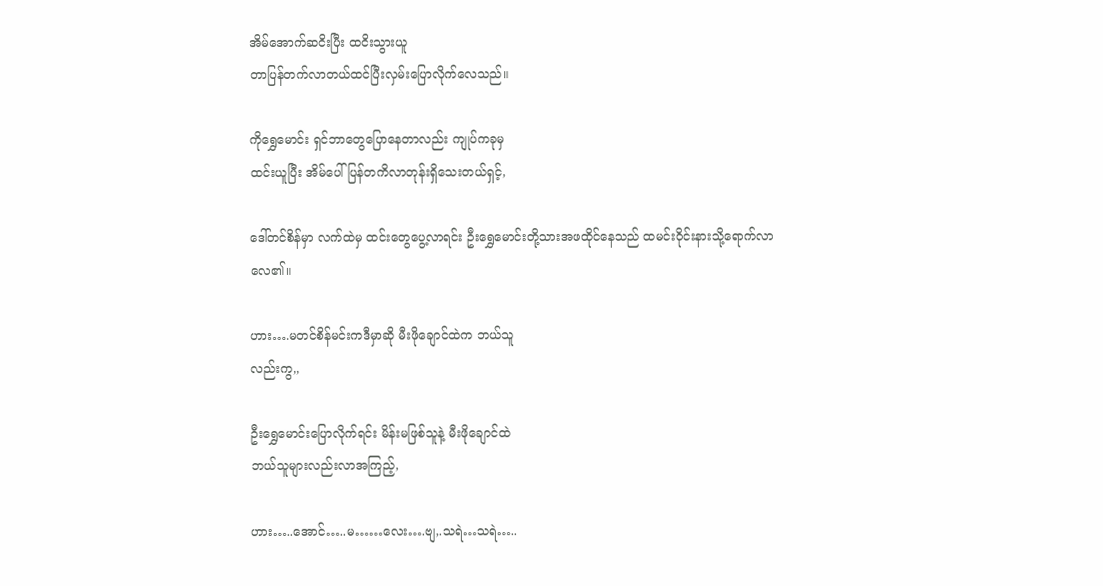အိမ်အောက်ဆငိးပြီး ထငိးသွားယူ
တာပြန်တက်လာတယ်ထင်ပြီးလှမ်းပြောလိုက်လေသည်။

ကိုရွှေမောင်း ရှင်ဘာတွေပြောနေတာလည်း ကျုပ်ကခုမှ
ထင်းယူပြီး အိမ်ပေါ်ပြန်တကိလာတုန်းရှိသေးတယ်ရှင့်,

ဒေါ်တင်စိန်မှာ လက်ထဲမှ ထင်းတွေပွေ့လာရင်း ဦးရွှေမောင်းတို့သားအဖထိုင်နေသည် ထမင်းဝိုင်းနားသို့ရောက်လာ
လေ၏။

ဟား….မတင်စိန်မင်းကဒီမှာဆို မီးဖိုချောင်ထဲက ဘယ်သူ
လည်းကွ,,

ဦးရွှေမောင်းပြောလိုက်ရင်း မိန်းမဖြစ်သူနဲ့ မီးဖိုချောင်ထဲ
ဘယ်သူများလည်းလာအကြည့်,

ဟား…..အောင်…..မ……လေး….ဗျ,.သရဲ…သရဲ…..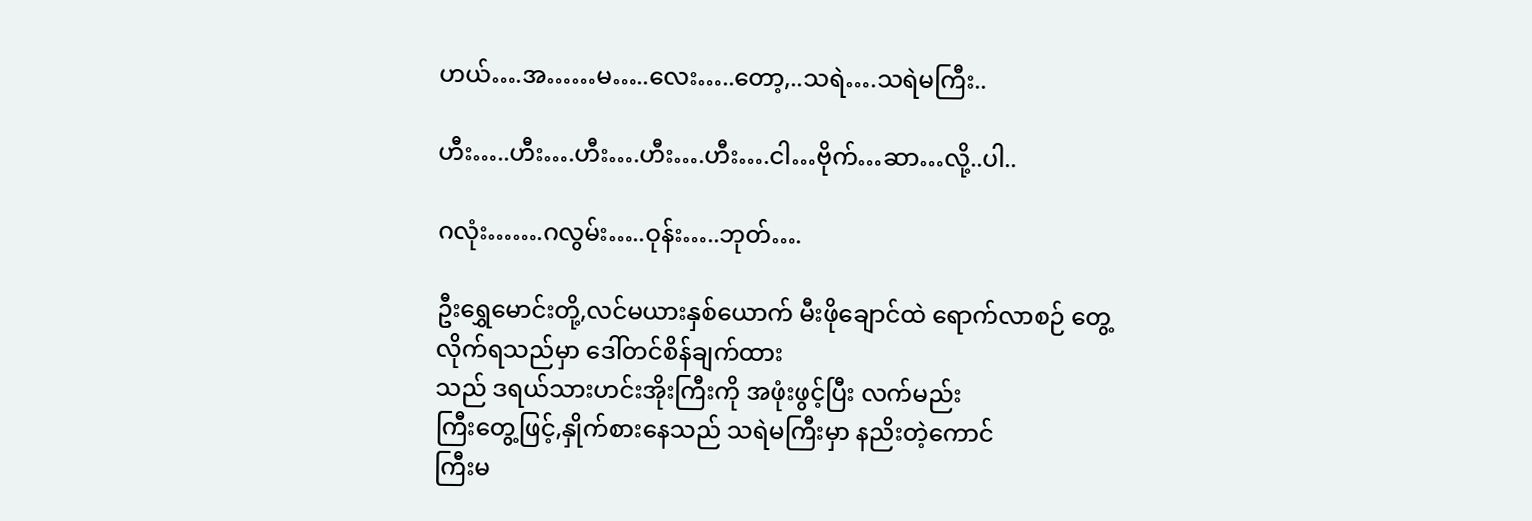ဟယ်….အ……မ…..လေး…..တော့,..သရဲ….သရဲမကြီး..

ဟီး…..ဟီး….ဟီး….ဟီး….ဟီး….ငါ…ဗိုက်…ဆာ…လို့..ပါ..

ဂလုံး…….ဂလွမ်း…..ဝုန်း…..ဘုတ်….

ဦးရွှေမောင်းတို့,လင်မယားနှစ်ယောက် မီးဖိုချောင်ထဲ ရောက်လာစဉ် တွေ့လိုက်ရသည်မှာ ဒေါ်တင်စိန်ချက်ထား
သည် ဒရယ်သားဟင်းအိုးကြီးကို အဖုံးဖွင့်ပြီး လက်မည်း
ကြီးတွေ့ဖြင့်,နှိုက်စားနေသည် သရဲမကြီးမှာ နညိးတဲ့ကောင်
ကြီးမ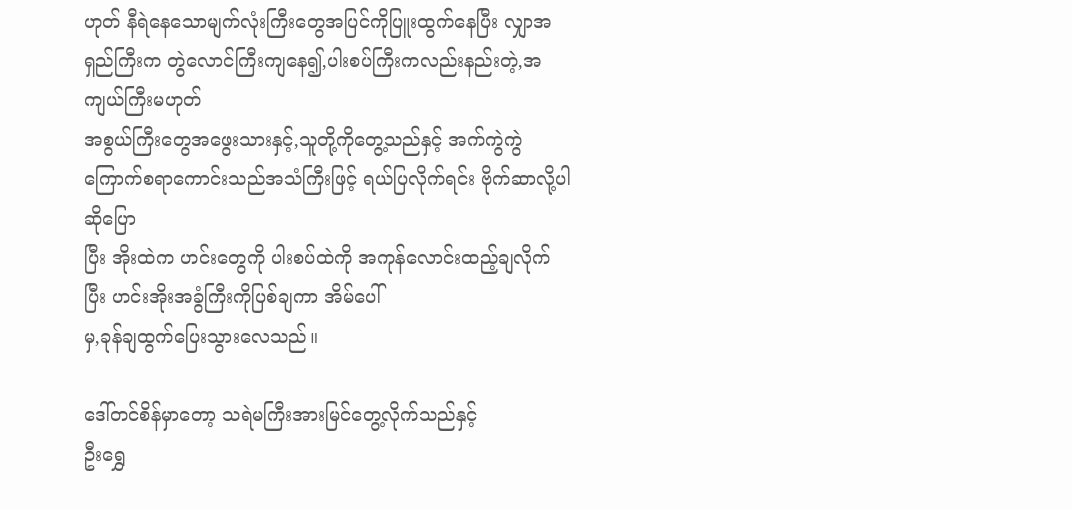ဟုတ် နီရဲနေသောမျက်လုံးကြီးတွေအပြင်ကိုပြူးထွက်နေပြီး လျှာအရှည်ကြီးက တွဲလောင်ကြီးကျနေ၍,ပါးစပ်ကြီးကလည်းနည်းတဲ့,အကျယ်ကြီးမဟုတ်
အစွယ်ကြီးတွေအဖွေးသားနှင့်,သူတို့ကိုတွေ့သည်နှင့် အက်ကွဲကွဲကြောက်စရာကောင်းသည်အသံကြီးဖြင့် ရယ်ပြလိုက်ရင်း ဗိုက်ဆာလို့ပါဆိုပြော
ပြီး အိုးထဲက ဟင်းတွေကို ပါးစပ်ထဲကို အကုန်လောင်းထည့်ချလိုက်ပြီး ဟင်းအိုးအခွံကြီးကိုပြစ်ချကာ အိမ်ပေါ်
မှ,ခုန်ချထွက်ပြေးသွားလေသည်။

ဒေါ်တင်စိန်မှာတော့ သရဲမကြီးအားမြင်တွေ့လိုက်သည်နှင့်
ဦးရွှေ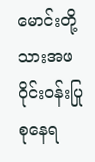မောင်းတို့သားအဖ
ဝိုင်းဝန်းပြုစုနေရ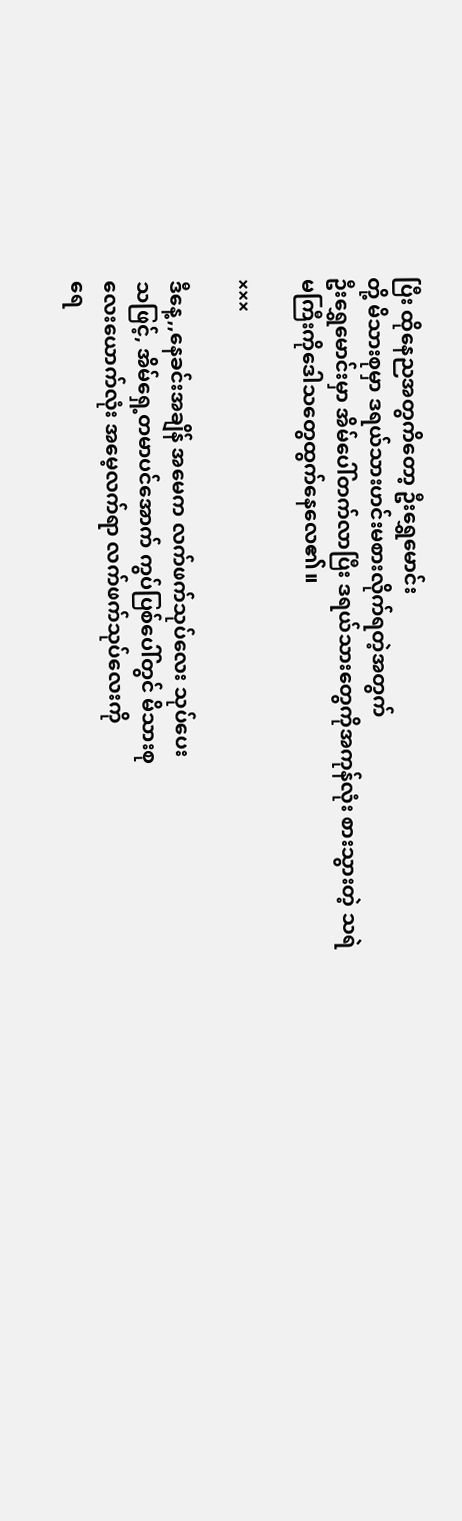ပြီး ထိုနေညအတွကိတော့ ဦးရွှေမောင်း
တို့ မိသားစုမှာ ဒရယ်သားဟင်းမစားလိုက်ရတဲ့အတွက်
ဦးရွှေမောင်းမှာ အိမ်ပေါ်တက်လာပြီး ဒရယ်သားတွေကိုအကုန်လုံး စားသွားတဲ့ သရဲမကြီးကိုဒေါသတွေထွက်နေလေ၏။

×××

ဒီနေ့,,နေခင်းအချိန် အမေက လက်ဖက်သုပ်လေး သုပ်ပေး
သဖြင့်, အိမ်ရှေ့တမာပင်အောက် ကွပ်ပြစ်ပေါ်တွင် မိသားစု
လေးယောက်လုံး အမေ့လက်ရာ လက်ဖက်သုပ်လေးကို
ရေ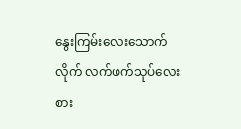နွေးကြမ်းလေးသောက်လိုက် လက်ဖက်သုပ်လေးစား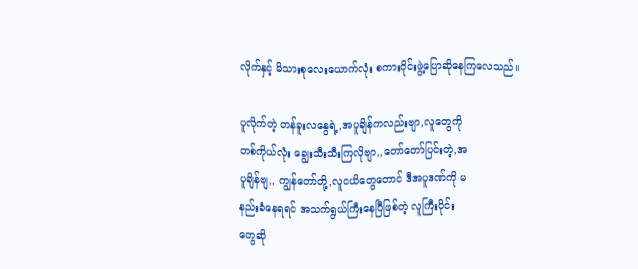လိုက်နှင့် မိသားစုလေးယောက်လုံး စကားဝိုင်းဖွဲ့ပြောဆိုနေကြလေသည်။

ပူလိုက်တဲ့ တန်ခူးလနွေရဲ့,အပူချိန်ကလည်းဗျာ,လူတွေကို
တစ်ကိုယ်လုံး ချွေးသီးသီးကြလိုဗျာ,,တော်တော်ပြင်းတဲ့,အ
ပူချိန်ဗျ,, ကျွန်တော်တို့,လူငယိတွေတောင် ဒီအပူဒဏ်ကို မ
နည်းခံနေရရင် အသက်ရွယ်ကြီးနေပြီဖြစ်တဲ့ လူကြီးပိုင်း
တွေဆို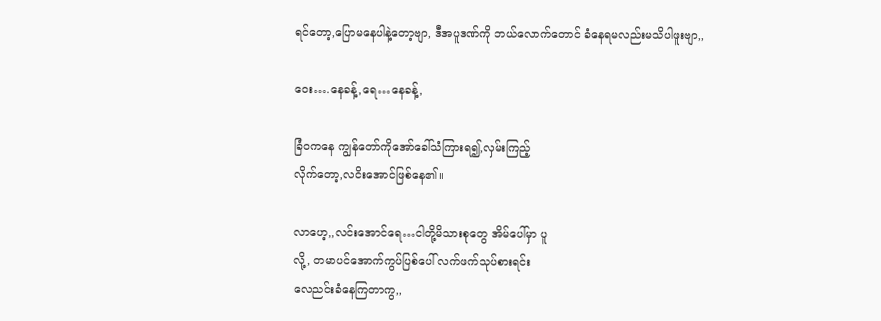ရင်တော့,ပြောမနေပါနဲ့တော့ဗျာ, ဒီအပူဒဏ်ကို ဘယ်လောက်တောင် ခံနေရမလည်းမသိပါဖူးဗျာ,,

ဝေး….နေခန့်,ရေ…နေခန့်,

ခြံဝကနေ ကျွန်တော်ကိုအော်ခေါ်သံကြားရ၍,လှမ်းကြည့်
လိုက်တော့,လငိးအောင်ဖြစ်နေ၏။

လာဟေ့,,လင်းအောင်ရေ…ငါတို့မိသားစုတွေ အိမ်ပေါ်မှာ ပူ
လို့, တမာပင်အောက်ကွပ်ပြစ်ပေါ် လက်ဖက်သုပ်စားရင်း
လေညင်းခံနေကြတာကွ,,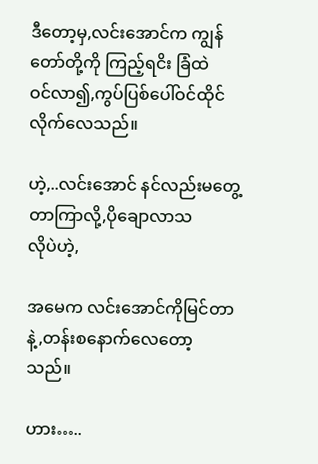ဒီတော့မှ,လင်းအောင်က ကျွန်တော်တို့ကို ကြည့်ရငိး ခြံထဲ
ဝင်လာ၍,ကွပ်ပြစ်ပေါ်ဝင်ထိုင်လိုက်လေသည်။

ဟဲ့,..လင်းအောင် နင်လည်းမတွေ့တာကြာလို့,ပိုချောလာသ
လိုပဲဟဲ့,

အမေက လင်းအောင်ကိုမြင်တာနဲ့,တန်းစနောက်လေတော့
သည်။

ဟား…..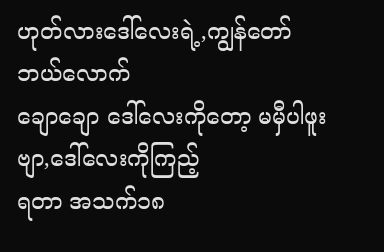ဟုတ်လားဒေါ်လေးရဲ့,ကျွန်တော်ဘယ်လောက်
ချောချော ဒေါ်လေးကိုတော့ မမှီပါဖူးဗျာ,ဒေါ်လေးကိုကြည့်
ရတာ အသက်၁၈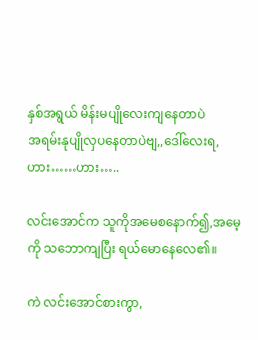နှစ်အရွယ် မိန်းမပျိုလေးကျနေတာပဲ
အရမ်းနုပျိုလှပနေတာပဲဗျ,,ဒေါ်လေးရ,ဟား……ဟား…..

လင်းအောင်က သူကိုအမေစနောက်၍,အမေ့ကို သဘောကျပြီး ရယ်မောနေလေ၏။

ကဲ လင်းအောင်စားကွာ,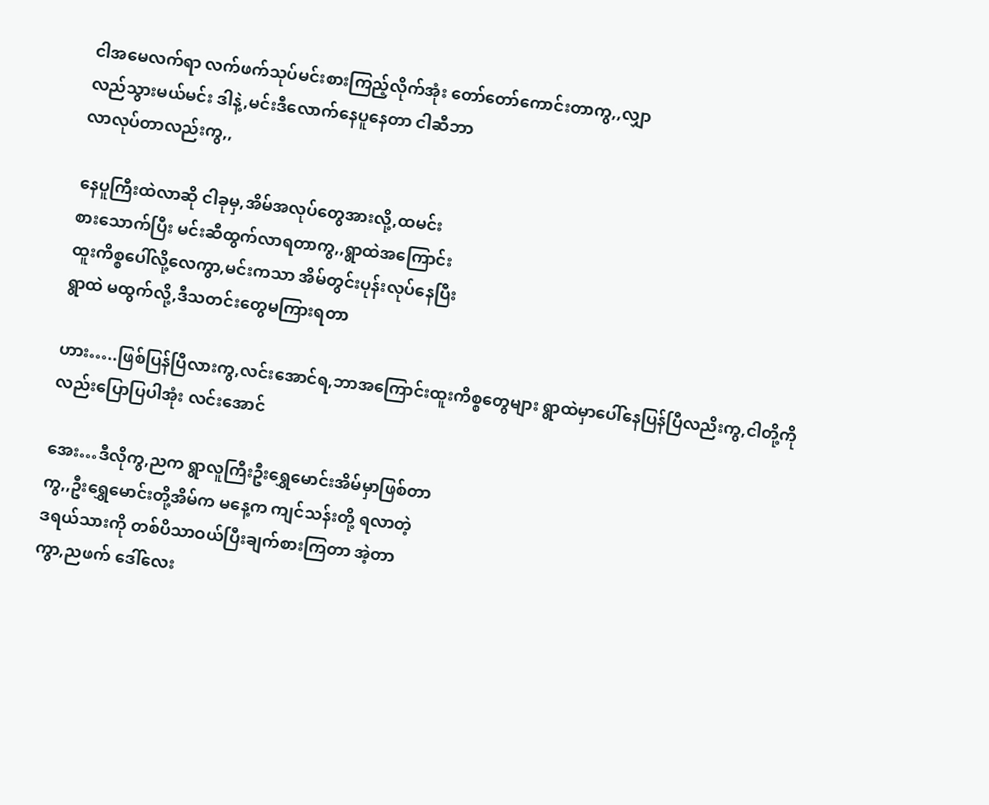ငါအမေလက်ရာ လက်ဖက်သုပ်မင်းစားကြည့်လိုက်အုံး တော်တော်ကောင်းတာကွ,,လျှာ
လည်သွားမယ်မင်း ဒါနဲ့,မင်းဒီလောက်နေပူနေတာ ငါဆီဘာ
လာလုပ်တာလည်းကွ,,

နေပူကြီးထဲလာဆို ငါခုမှ,အိမ်အလုပ်တွေအားလို့,ထမင်း
စားသောက်ပြီး မင်းဆီထွက်လာရတာကွ,,ရွာထဲအကြောင်း
ထူးကိစ္စပေါ်လို့လေကွာ,မင်းကသာ အိမ်တွင်းပုန်းလုပ်နေပြီး
ရွာထဲ မထွက်လို့,ဒီသတင်းတွေမကြားရတာ

ဟား…..ဖြစ်ပြန်ပြီလားကွ,လင်းအောင်ရ,ဘာအကြောင်းထူးကိစ္စတွေများ ရွာထဲမှာပေါ်နေပြန်ပြီလညိးကွ,ငါတို့ကို
လည်းပြောပြပါအုံး လင်းအောင်

အေး…ဒီလိုကွ,ညက ရွာလူကြီးဦးရွှေမောင်းအိမ်မှာဖြစ်တာ
ကွ,,ဦးရွှေမောင်းတို့အိမ်က မနေ့က ကျင်သန်းတို့ ရလာတဲ့
ဒရယ်သားကို တစ်ပိသာဝယ်ပြီးချက်စားကြတာ အဲ့တာ
ကွာ,ညဖက် ဒေါ်လေး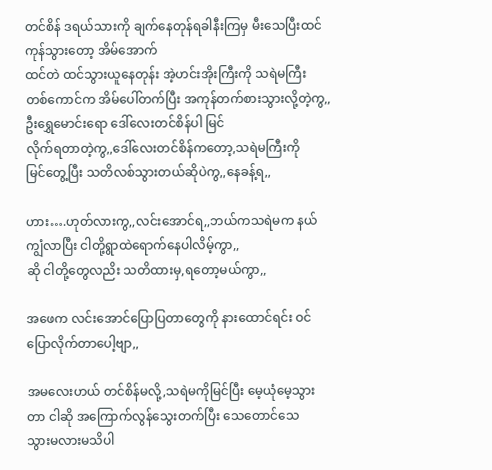တင်စိန် ဒရယ်သားကို ချက်နေတုန်ရခါနီးကြမှ မီးသေပြီးထင်ကုန်သွားတော့ အိမ်အောက်
ထင်တဲ ထင်သွားယူနေတုန်း အဲ့ဟင်းအိုးကြီးကို သရဲမကြီး
တစ်ကောင်က အိမ်ပေါ်တက်ပြီး အကုန်တက်စားသွားလို့တဲ့ကွ,,ဦးရွှေမောင်းရော ဒေါ်လေးတင်စိန်ပါ မြင်
လိုက်ရတာတဲ့ကွ,,ဒေါ်လေးတင်စိန်ကတော့,သရဲမကြီးကို
မြင်တွေ့ပြီး သတိလစ်သွားတယ်ဆိုပဲကွ,,နေခန့်ရ,,

ဟား….ဟုတ်လားကွ,,လင်းအောင်ရ,,ဘယ်ကသရဲမက နယ်ကျွံလာပြီး ငါတို့ရွာထဲရောက်နေပါလိမ့်ကွာ,,
ဆို ငါတို့တွေလညိး သတိထားမှ,ရတော့မယ်ကွာ,,

အဖေက လင်းအောင်ပြောပြတာတွေကို နားထောင်ရင်း ဝင်
ပြောလိုက်တာပေါ့ဗျာ,,

အမလေးဟယ် တင်စိန်မလို့,သရဲမကိုမြင်ပြီး မေ့ယုံမေ့သွား
တာ ငါဆို အကြောက်လွန်သွေးတက်ပြီး သေတောင်သေ
သွားမလားမသိပါ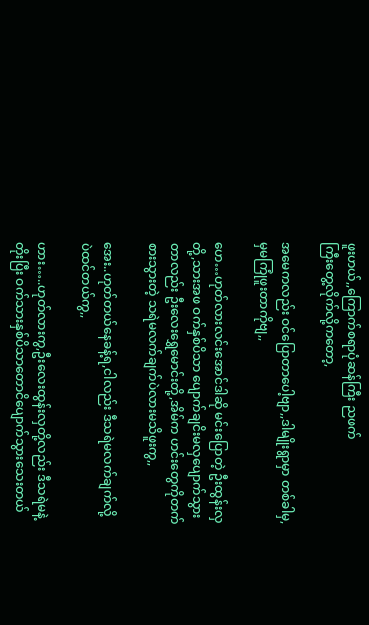ဖူးဟယ်,,ကြောက်စရာပုံဆန်ကြီး ညဖက်
ကြီးတွေ့လိုက်လို့ကတော့,

အမေကလည်း ဝင်ပြောတာပေါ့ဗျာ,,ဒါမျိုးရွာမှာ တစ်ခါမှ,
မှမကြုံဖူးတာကိုဗျ,,

ဟေ…ဟုတ်လားလင်းအောင်ဒါဆို မင်းပြောတဲ့ ဦးထွန်းလှ
တို့,သားအဖ ဝက်နှစ်ပိသာ ပျောက်ချငိးမလှပျောက်သွား
တာလည်း ဦးလေးရွှေမောင်းတို့,အိမ်က ဟင်းတွေကိုတက်
စားသွားတဲ့ သရဲမလက်ချက်ပဲလားမသိဖူးကွ,,

အေး..ဟုတ်တယ်နေခန့်ရ,ငါလည်း ဒီသရဲမလက်ချက်လို့
ပဲထင်တယ်ကွ,,

ဟား…..ဟုတ်လားကွ,ဦးလေးထွန်းလှတို့လည်း ဒီသရဲမနဲ့
တိုးပြီး ဝက်သားနှစ်ပိသာတောငိပျောက်သွားသေးတယ်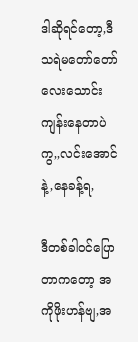ဒါဆိုရင်တော့,ဒီသရဲမတော်တော်လေးသောင်းကျန်းနေတာပဲကွ,,လင်းအောင်နဲ့,နေခန့်ရ,

ဒီတစ်ခါဝင်ပြောတာကတော့ အကိုဖိုးဟန်ဗျ,အ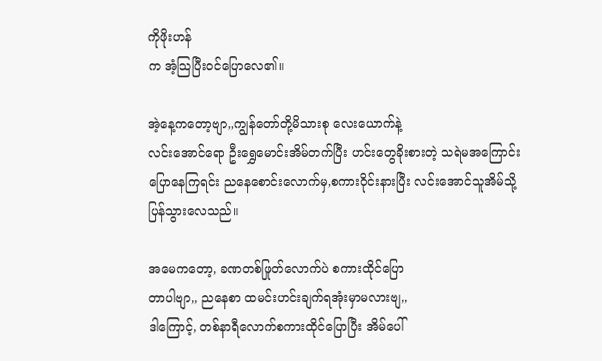ကိုဖိုးဟန်
က အံ့သြပြီးဝင်ပြောလေ၏။

အဲ့နေ့ကတော့ဗျာ,,ကျွန်တော်တို့မိသားစု လေးယောက်နဲ့
လင်းအောင်ရော ဦးရွှေမောင်းအိမ်တက်ပြီး ဟင်းတွေခိုးစားတဲ့ သရဲမအကြောင်းပြောနေကြရင်း ညနေစောင်းလောက်မှ,စကားဝိုင်းနားပြီး လင်းအောင်သူအိမ်သို့
ပြန်သွားလေသည်။

အမေကတော့, ခဏတစ်ဖြုတ်လောက်ပဲ စကားထိုင်ပြော
တာပါဗျာ,, ညနေစာ ထမင်းဟင်းချက်ရအုံးမှာမလားဗျ,,
ဒါကြောင့်, တစ်နာရီလောက်စကားထိုင်ပြောပြီး အိမ်ပေါ်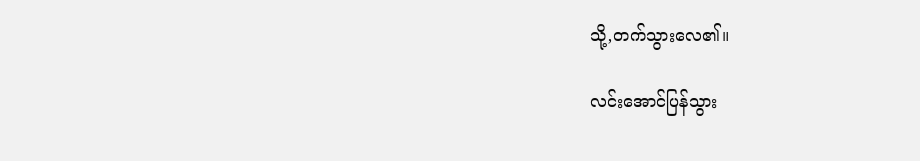သို့,တက်သွားလေ၏။

လင်းအောင်ပြန်သွား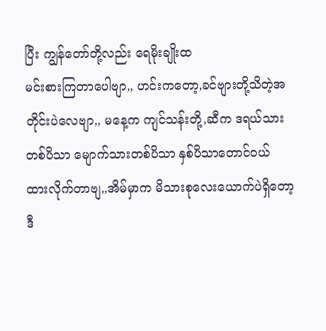ပြီး ကျွန်တော်တို့လည်း ရေမိုးချိုးထ
မင်းစားကြတာပေါဗျာ,, ဟင်းကတော့,ခင်ဗျားတို့သိတဲ့အ
တိုင်းပဲလေဗျာ,, မနေ့က ကျင်သန်းတို့,ဆီက ဒရယ်သား
တစ်ပိသာ မျောက်သားတစ်ပိသာ နှစ်ပိသာတောင်ဝယ်
ထားလိုက်တာဗျ,,အိမ်မှာက မိသားစုလေးယောက်ပဲရှိတော့
ဒီ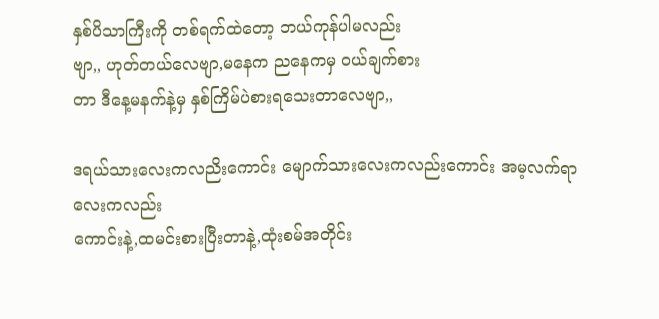နှစ်ပိသာကြီးကို တစ်ရက်ထဲတော့ ဘယ်ကုန်ပါမလည်း
ဗျာ,, ဟုတ်တယ်လေဗျာ,မနေက ညနေကမှ ဝယ်ချက်စား
တာ ဒီနေ့မနက်နဲ့မှ နှစ်ကြိမ်ပဲစားရသေးတာလေဗျာ,,

ဒရယ်သားလေးကလညိးကောင်း မျောက်သားလေးကလည်းကောင်း အမ့လက်ရာလေးကလည်း
ကောင်းနဲ့,ထမင်းစားပြီးတာနဲ့,ထုံးစမ်အတိုင်း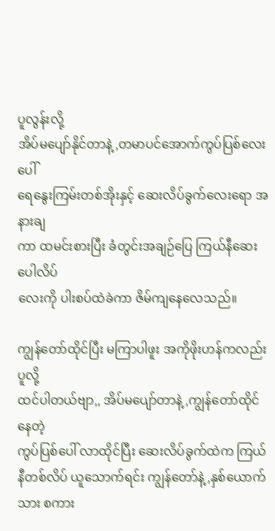ပူလွန်းလို့
အိပ်မပျော်နိုင်တာနဲ့,တမာပင်အောက်ကွပ်ပြစ်လေးပေါ်
ရေနွေးကြမ်းတစ်အိုးနှင့် ဆေးလိပ်ခွက်လေးရော အနားချ
ကာ ထမင်းစားပြီး ခံတွင်းအချဉ်ပြေ ကြယ်နီဆေးပေါလိပ်
လေးကို ပါးစပ်ထဲခဲကာ ဇိမ်ကျနေလေသည်။

ကျွန်တော်ထိုင်ပြီး မကြာပါဖူး အကိုဖိုးဟန်ကလည်း ပူလို့
ထင်ပါတယ်ဗျာ,, အိပ်မပျော်တာနဲ့,ကျွန်တော်ထိုင်နေတဲ့
ကွပ်ပြစ်ပေါ် လာထိုင်ပြီး ဆေးလိပ်ခွက်ထဲက ကြယ်နီတစ်လိပ် ယူသောက်ရင်း ကျွန်တော်နဲ့,နှစ်ယောက်သား စကား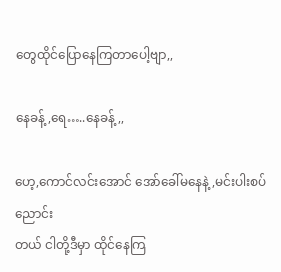တွေထိုင်ပြောနေကြတာပေါ့ဗျာ,,

နေခန့်,ရေ…..နေခန့်,,

ဟေ့,ကောင်လင်းအောင် အော်ခေါ်မနေနဲ့,မင်းပါးစပ်ညောင်း
တယ် ငါတို့ဒီမှာ ထိုင်နေကြ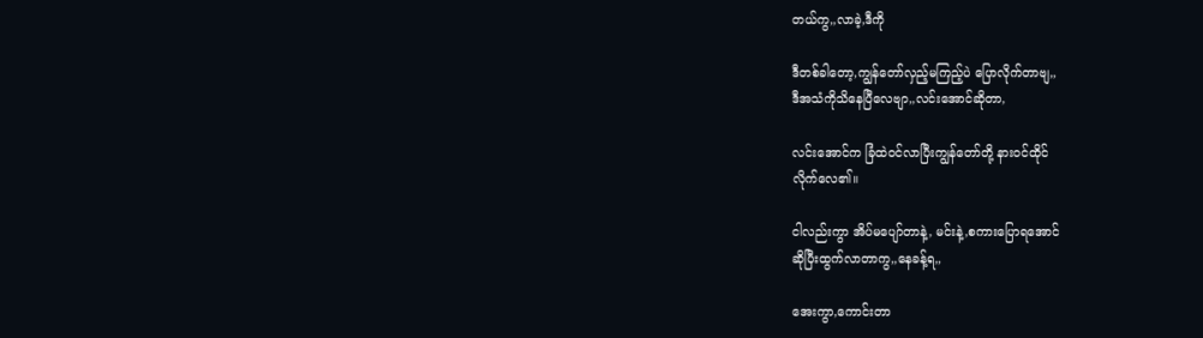တယ်ကွ,,လာခဲ့,ဒီကို

ဒီတစ်ခါတော့,ကျွန်တော်လှည့်မကြည့်ပဲ ပြောလိုက်တာဗျ,,
ဒီအသံကိုသိနေပြီလေဗျာ,,လင်းအောင်ဆိုတာ,

လင်းအောင်က ခြံထဲဝင်လာပြီးကျွန်တော်တို့ နားဝင်ထိုင်
လိုက်လေ၏။

ငါလည်းကွာ အိပ်မပျော်တာနဲ့, မင်းနဲ့,စကားပြောရအောင်
ဆိုပြီးထွက်လာတာကွ,,နေခန့်ရ,,

အေးကွာ,ကောင်းတာ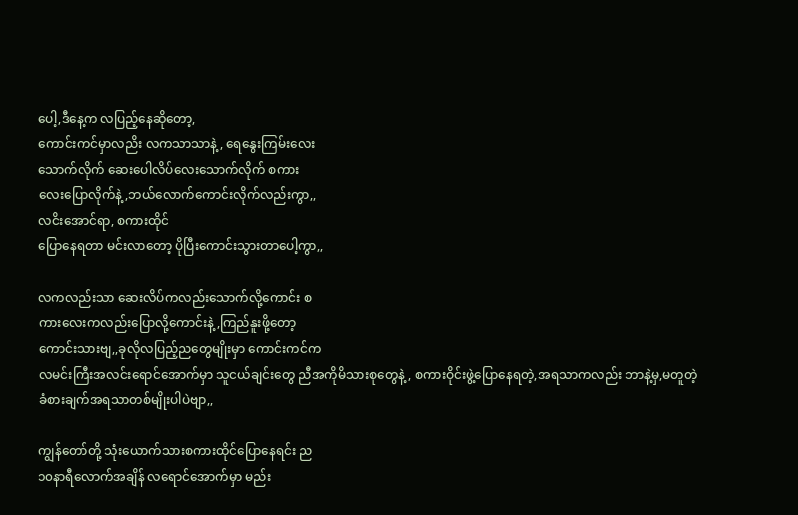ပေါ့,ဒီနေ့က လပြည့်နေဆိုတော့,
ကောင်းကင်မှာလညိး လကသာသာနဲ့, ရေနွေးကြမ်းလေး
သောက်လိုက် ဆေးပေါလိပ်လေးသောက်လိုက် စကား
လေးပြောလိုက်နဲ့,ဘယ်လောက်ကောင်းလိုက်လည်းကွာ,,
လငိးအောင်ရာ, စကားထိုင်
ပြောနေရတာ မင်းလာတော့ ပိုပြီးကောင်းသွားတာပေါ့ကွာ,,

လကလည်းသာ ဆေးလိပ်ကလည်းသောက်လို့ကောင်း စ
ကားလေးကလည်းပြောလို့ကောင်းနဲ့,ကြည်နူးဖို့တော့
ကောင်းသားဗျ,,ခုလိုလပြည့်ညတွေမျိုးမှာ ကောင်းကင်က
လမင်းကြီးအလင်းရောင်အောက်မှာ သူငယ်ချင်းတွေ ညီအကိုမိသားစုတွေနဲ့, စကားဝိုင်းဖွဲ့ပြောနေရတဲ့,အရသာကလည်း ဘာနဲ့မှ,မတူတဲ့
ခံစားချက်အရသာတစ်မျိုးပါပဲဗျာ,,

ကျွန်တော်တို့ သုံးယောက်သားစကားထိုင်ပြောနေရင်း ည
၁၀နာရီလောက်အချိန် လရောင်အောက်မှာ မည်း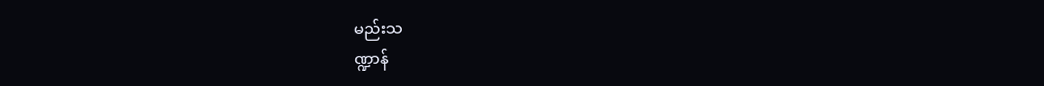မည်းသ
ဏ္ဍာန်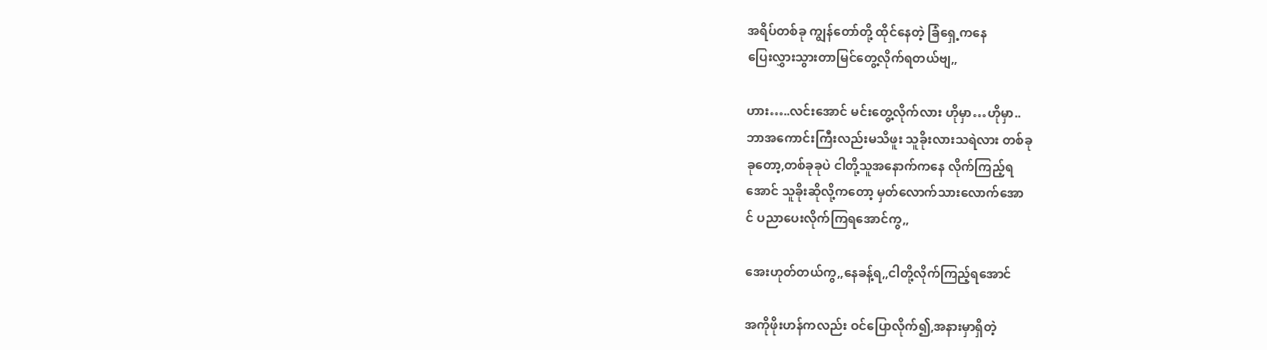အရိပ်တစ်ခု ကျွန်တော်တို့ ထိုင်နေတဲ့ ခြံရှေ့ကနေ
ပြေးလွှားသွားတာမြင်တွေ့လိုက်ရတယ်ဗျ,,

ဟား…..လင်းအောင် မင်းတွေ့လိုက်လား ဟိုမှာ…ဟိုမှာ..
ဘာအကောင်းကြီးလည်းမသိဖူး သူခိုးလားသရဲလား တစ်ခု
ခုတော့,တစ်ခုခုပဲ ငါတို့သူအနောက်ကနေ လိုက်ကြည့်ရ
အောင် သူခိုးဆိုလို့ကတော့ မှတ်လောက်သားလောက်အော
င် ပညာပေးလိုက်ကြရအောင်ကွ,,

အေးဟုတ်တယ်ကွ,,နေခန့်ရ,,ငါတို့လိုက်ကြည့်ရအောင်

အကိုဖိုးဟန်ကလည်း ဝင်ပြောလိုက်၍,အနားမှာရှိတဲ့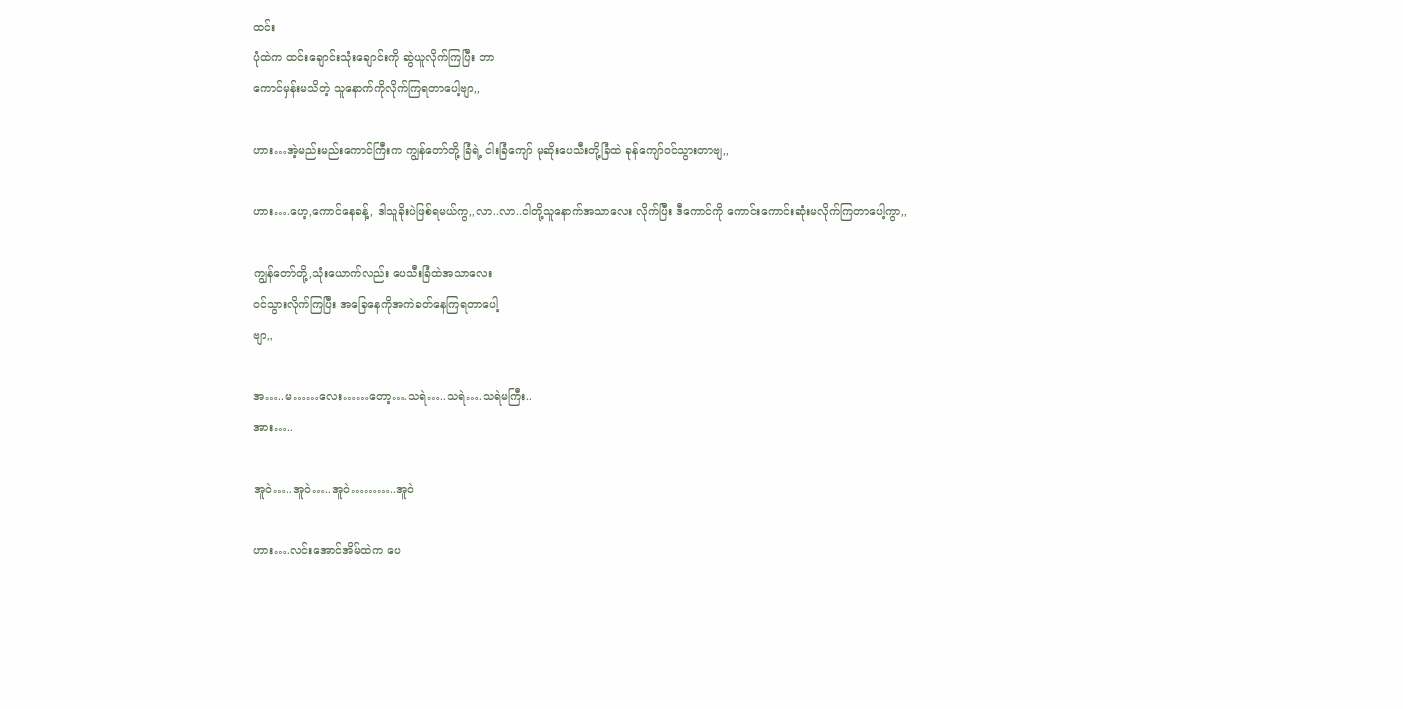ထင်း
ပုံထဲက ထင်းချောင်းသုံးချောင်းကို ဆွဲယူလိုက်ကြပြီး ဘာ
ကောင်မှန်းမသိတဲ့ သူနောက်ကိုလိုက်ကြရတာပေါ့ဗျာ,,

ဟား…အဲ့မည်းမည်းကောင်ကြီးက ကျွန်တော်တို့ ခြံရဲ့ ငါးခြံကျော် မုဆိုးပေသီးတို့ခြံထဲ ခုန်ကျော်ဝင်သွားတာဗျ,,

ဟား….ဟေ့,ကောင်နေခန့်, ဒါသူခိုးပဲဖြစ်ရမယ်ကွ,,လာ..လာ..ငါတို့သူနောက်အသာလေး လိုက်ပြီး ဒီကောင်ကို ကောင်းကောင်းဆုံးမလိုက်ကြတာပေါ့ကွာ,,

ကျွန်တော်တို့,သုံးယောက်လည်း ပေသီးခြံထဲအသာလေး
ဝင်သွားလိုက်ကြပြီး အခြေနေကိုအကဲခတ်နေကြရတာပေါ့
ဗျာ,,

အ…..မ……လေး……တော့….သရဲ…..သရဲ….သရဲမကြီး..
အား…..

အူဝဲ…..အူဝဲ…..အူဝဲ………..အူဝဲ

ဟား….လင်းအောင်အိမ်ထဲက ပေ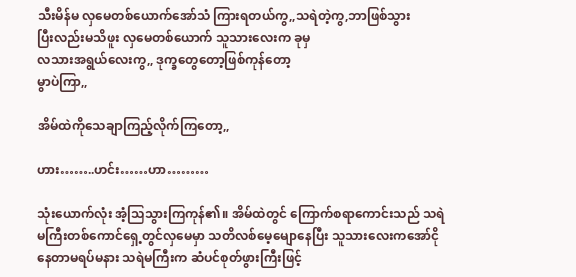သီးမိန်မ လှမေတစ်ယောက်အော်သံ ကြားရတယ်ကွ,,သရဲတဲ့ကွ,ဘာဖြစ်သွား
ပြီးလည်းမသိဖူး လှမေတစ်ယောက် သူသားလေးက ခုမှ
လသားအရွယ်လေးကွ,, ဒုက္ခတွေတော့ဖြစ်ကုန်တော့
မွာပဲကြာ,,

အိမ်ထဲကိုသေချာကြည့်လိုက်ကြတော့,,

ဟား……..ဟင်း……ဟာ………

သုံးယောက်လုံး အံ့သြသွားကြကုန်၏။ အိမ်ထဲတွင် ကြောက်စရာကောင်းသည် သရဲမကြီးတစ်ကောင်ရှေ့တွင်လှမေမှာ သတိလစ်မေ့မျောနေပြီး သူသားလေးကအော်ငို
နေတာမရပ်မနား သရဲမကြီးက ဆံပင်စုတ်ဖွားကြီးဖြင့်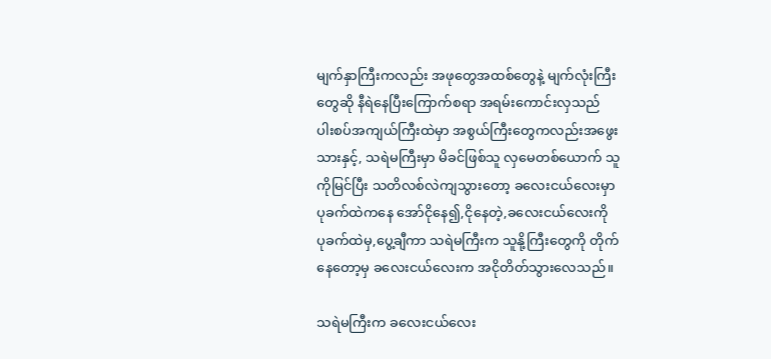မျက်နှာကြီးကလည်း အဖုတွေအထစ်တွေနဲ့ မျက်လုံးကြီး
တွေဆို နီရဲနေပြီးကြောက်စရာ အရမ်းကောင်းလှသည်
ပါးစပ်အကျယ်ကြီးထဲမှာ အစွယ်ကြီးတွေကလည်းအဖွေး
သားနှင့်, သရဲမကြီးမှာ မိခင်ဖြစ်သူ လှမေတစ်ယောက် သူ
ကိုမြင်ပြီး သတိလစ်လဲကျသွားတော့ ခလေးငယ်လေးမှာ
ပုခက်ထဲကနေ အော်ငိုနေ၍,ငိုနေတဲ့,ခလေးငယ်လေးကို
ပုခက်ထဲမှ,ပွေ့ချီကာ သရဲမကြီးက သူနို့ကြီးတွေကို တိုက်
နေတော့မှ ခလေးငယ်လေးက အငိုတိတ်သွားလေသည်။

သရဲမကြီးက ခလေးငယ်လေး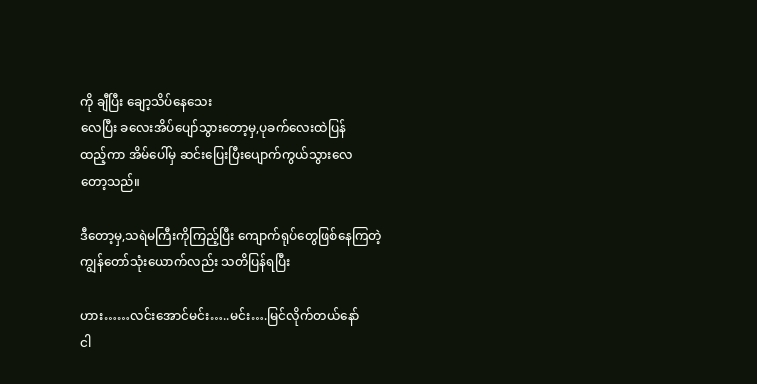ကို ချီပြီး ချော့သိပ်နေသေး
လေပြီး ခလေးအိပ်ပျော်သွားတော့မှ,ပုခက်လေးထဲပြန်
ထည့်ကာ အိမ်ပေါ်မှ ဆင်းပြေးပြီးပျောက်ကွယ်သွားလေ
တော့သည်။

ဒီတော့မှ,သရဲမကြီးကိုကြည့်ပြီး ကျောက်ရုပ်တွေဖြစ်နေကြတဲ့ ကျွန်တော်သုံးယောက်လည်း သတိပြန်ရပြီး

ဟား……လင်းအောင်မင်း…..မင်း….မြင်လိုက်တယ်နော်
ငါ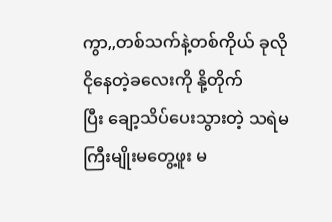ကွာ,,တစ်သက်နဲ့တစ်ကိုယ် ခုလိုငိုနေတဲ့ခလေးကို နို့တိုက်
ပြီး ချော့သိပ်ပေးသွားတဲ့ သရဲမကြီးမျိုးမတွေ့ဖူး မ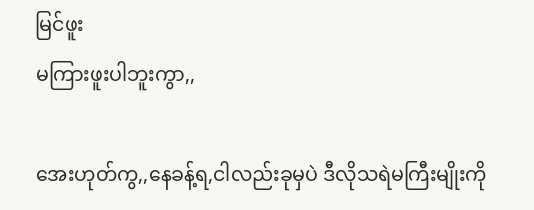မြင်ဖူး
မကြားဖူးပါဘူးကွာ,,

အေးဟုတ်ကွ,,နေခန့်ရ,ငါလည်းခုမှပဲ ဒီလိုသရဲမကြီးမျိုးကို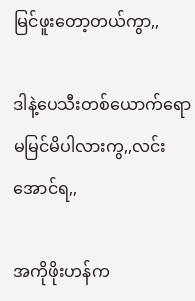မြင်ဖူးတော့တယ်ကွာ,,

ဒါနဲ့ပေသီးတစ်ယောက်ရောမမြင်မိပါလားကွ,,လင်းအောင်ရ,,

အကိုဖိုးဟန်က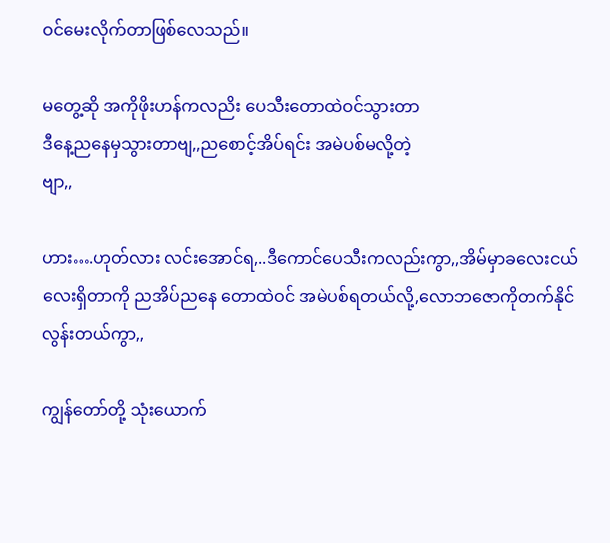ဝင်မေးလိုက်တာဖြစ်လေသည်။

မတွေ့ဆို အကိုဖိုးဟန်ကလညိး ပေသီးတောထဲဝင်သွားတာ
ဒီနေ့ညနေမှသွားတာဗျ,,ညစောင့်အိပ်ရင်း အမဲပစ်မလို့တဲ့
ဗျာ,,

ဟား….ဟုတ်လား လင်းအောင်ရ,..ဒီကောင်ပေသီးကလည်းကွာ,,အိမ်မှာခလေးငယ်လေးရှိတာကို ညအိပ်ညနေ တောထဲဝင် အမဲပစ်ရတယ်လို့,လောဘဇောကိုတက်နိုင်လွန်းတယ်ကွာ,,

ကျွန်တော်တို့ သုံးယောက်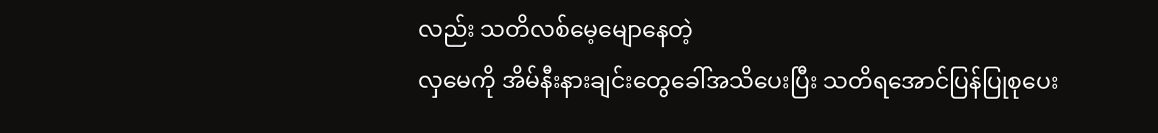လည်း သတိလစ်မေ့မျောနေတဲ့
လှမေကို အိမ်နီးနားချင်းတွေခေါ်အသိပေးပြီး သတိရအောင်ပြန်ပြုစုပေး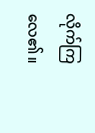လိုက်ကြလေ၏။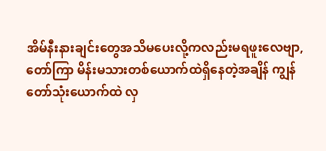အိမ်နီးနားချင်းတွေအသိမပေးလို့ကလည်းမရဖူးလေဗျာ,
တော်ကြာ မိန်းမသားတစ်ယောက်ထဲရှိနေတဲ့အချိန် ကျွန်
တော်သုံးယောက်ထဲ လှ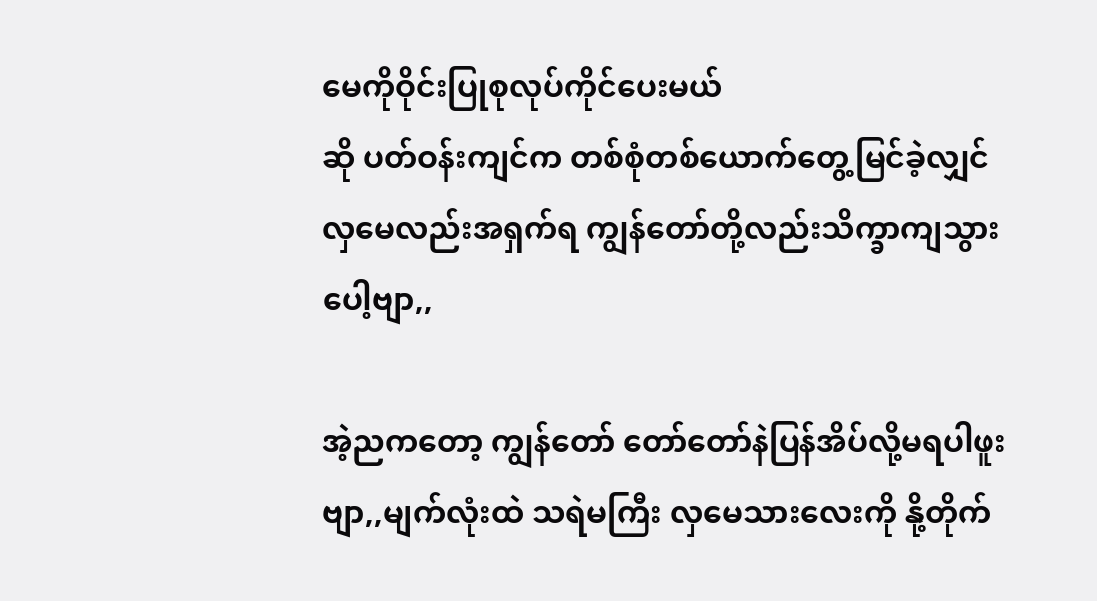မေကိုဝိုင်းပြုစုလုပ်ကိုင်ပေးမယ်
ဆို ပတ်ဝန်းကျင်က တစ်စုံတစ်ယောက်တွေ့မြင်ခဲ့လျှင်
လှမေလည်းအရှက်ရ ကျွန်တော်တို့လည်းသိက္ခာကျသွား
ပေါ့ဗျာ,,

အဲ့ညကတော့ ကျွန်တော် တော်တော်နဲပြန်အိပ်လို့မရပါဖူး
ဗျာ,,မျက်လုံးထဲ သရဲမကြီး လှမေသားလေးကို နို့တိုက်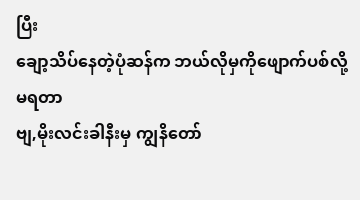ပြီး
ချော့သိပ်နေတဲ့ပုံဆန်က ဘယ်လိုမှကိုဖျောက်ပစ်လို့မရတာ
ဗျ,မိုးလင်းခါနီးမှ ကျွနိတော်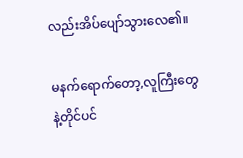လည်းအိပ်ပျော်သွားလေ၏။

မနက်ရောက်တော့,လူကြီးတွေနဲ့တိုင်ပင်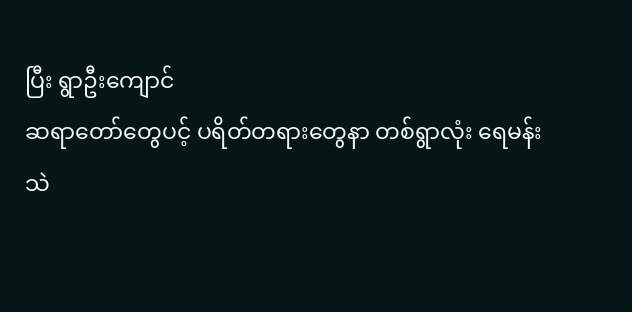ပြီး ရွာဦးကျောင်
ဆရာတော်တွေပင့် ပရိတ်တရားတွေနာ တစ်ရွာလုံး ရေမန်း
သဲ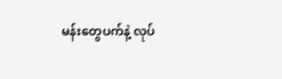မန်းတွေပက်နဲ့ လုပ်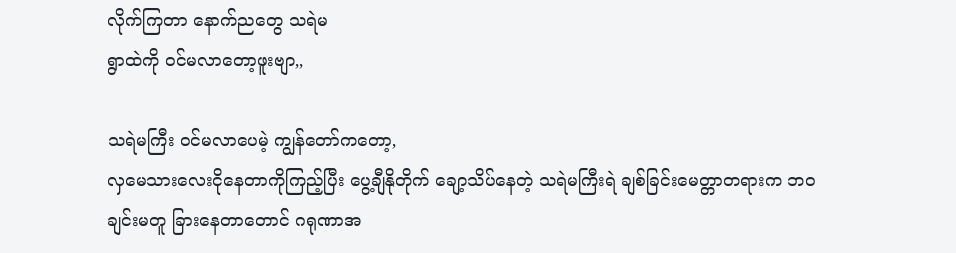လိုက်ကြတာ နောက်ညတွေ သရဲမ
ရွာထဲကို ဝင်မလာတော့ဖူးဗျာ,,

သရဲမကြီး ဝင်မလာပေမဲ့ ကျွန်တော်ကတော့,
လှမေသားလေးငိုနေတာကိုကြည့်ပြီး ပွေ့ချီနိုတိုက် ချော့သိပ်နေတဲ့ သရဲမကြီးရဲ ချစ်ခြင်းမေတ္တာတရားက ဘဝ
ချင်းမတူ ခြားနေတာတောင် ဂရုဏာအ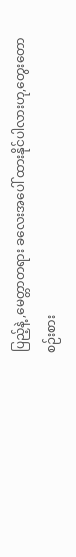ပြည့်နဲ့,မေတ္တာတရား ခလေးအပေါ် ထားနိုင်ပါလားဟု,တွေးတော
စဉ်းစား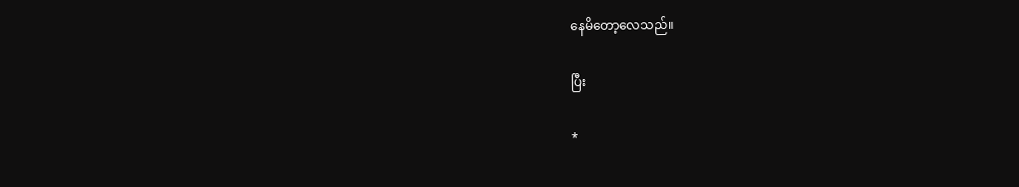နေမိတော့လေသည်။

ပြီး

*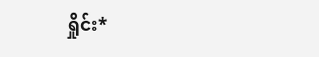ရှိုင်း*